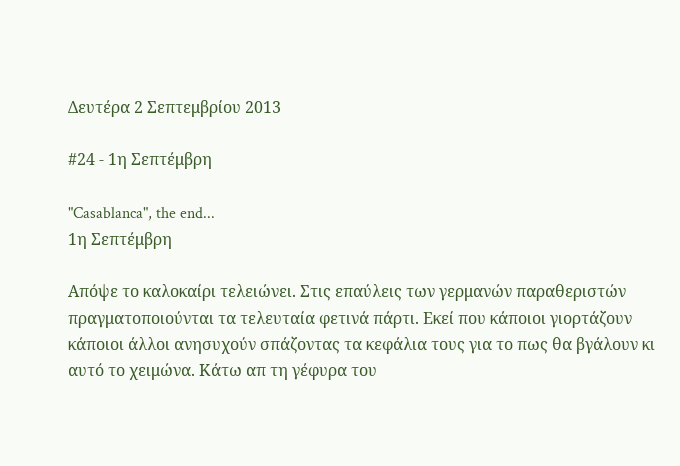Δευτέρα 2 Σεπτεμβρίου 2013

#24 - 1η Σεπτέμβρη

"Casablanca", the end...
1η Σεπτέμβρη

Απόψε το καλοκαίρι τελειώνει. Στις επαύλεις των γερμανών παραθεριστών πραγματοποιούνται τα τελευταία φετινά πάρτι. Εκεί που κάποιοι γιορτάζουν κάποιοι άλλοι ανησυχούν σπάζοντας τα κεφάλια τους για το πως θα βγάλουν κι αυτό το χειμώνα. Κάτω απ τη γέφυρα του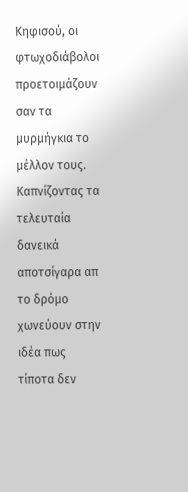Κηφισού, οι φτωχοδιάβολοι προετοιμάζουν σαν τα μυρμήγκια το μέλλον τους. Καπνίζοντας τα τελευταία δανεικά αποτσίγαρα απ το δρόμο χωνεύουν στην ιδέα πως τίποτα δεν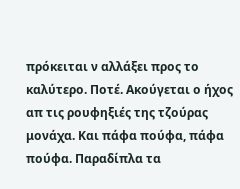πρόκειται ν αλλάξει προς το καλύτερο. Ποτέ. Ακούγεται ο ήχος απ τις ρουφηξιές της τζούρας μονάχα. Και πάφα πούφα, πάφα πούφα. Παραδίπλα τα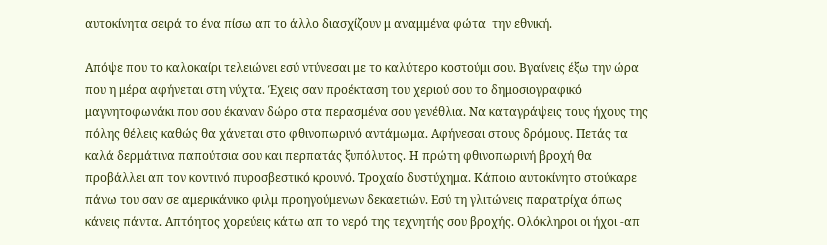αυτοκίνητα σειρά το ένα πίσω απ το άλλο διασχίζουν μ αναμμένα φώτα  την εθνική.

Απόψε που το καλοκαίρι τελειώνει εσύ ντύνεσαι με το καλύτερο κοστούμι σου. Βγαίνεις έξω την ώρα που η μέρα αφήνεται στη νύχτα. Έχεις σαν προέκταση του χεριού σου το δημοσιογραφικό μαγνητοφωνάκι που σου έκαναν δώρο στα περασμένα σου γενέθλια. Να καταγράψεις τους ήχους της πόλης θέλεις καθώς θα χάνεται στο φθινοπωρινό αντάμωμα. Αφήνεσαι στους δρόμους. Πετάς τα καλά δερμάτινα παπούτσια σου και περπατάς ξυπόλυτος. Η πρώτη φθινοπωρινή βροχή θα προβάλλει απ τον κοντινό πυροσβεστικό κρουνό. Τροχαίο δυστύχημα. Κάποιο αυτοκίνητο στούκαρε πάνω του σαν σε αμερικάνικο φιλμ προηγούμενων δεκαετιών. Εσύ τη γλιτώνεις παρατρίχα όπως κάνεις πάντα. Απτόητος χορεύεις κάτω απ το νερό της τεχνητής σου βροχής. Ολόκληροι οι ήχοι -απ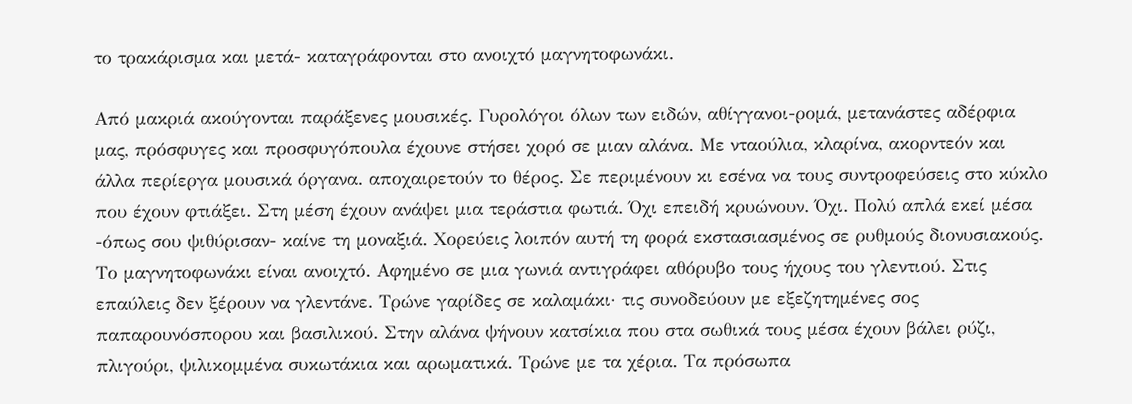το τρακάρισμα και μετά- καταγράφονται στο ανοιχτό μαγνητοφωνάκι.

Από μακριά ακούγονται παράξενες μουσικές. Γυρολόγοι όλων των ειδών, αθίγγανοι-ρομά, μετανάστες αδέρφια μας, πρόσφυγες και προσφυγόπουλα έχουνε στήσει χορό σε μιαν αλάνα. Με νταούλια, κλαρίνα, ακορντεόν και άλλα περίεργα μουσικά όργανα. αποχαιρετούν το θέρος. Σε περιμένουν κι εσένα να τους συντροφεύσεις στο κύκλο που έχουν φτιάξει. Στη μέση έχουν ανάψει μια τεράστια φωτιά. Όχι επειδή κρυώνουν. Όχι. Πολύ απλά εκεί μέσα -όπως σου ψιθύρισαν- καίνε τη μοναξιά. Χορεύεις λοιπόν αυτή τη φορά εκστασιασμένος σε ρυθμούς διονυσιακούς. Το μαγνητοφωνάκι είναι ανοιχτό. Αφημένο σε μια γωνιά αντιγράφει αθόρυβο τους ήχους του γλεντιού. Στις επαύλεις δεν ξέρουν να γλεντάνε. Τρώνε γαρίδες σε καλαμάκι· τις συνοδεύουν με εξεζητημένες σος παπαρουνόσπορου και βασιλικού. Στην αλάνα ψήνουν κατσίκια που στα σωθικά τους μέσα έχουν βάλει ρύζι, πλιγούρι, ψιλικομμένα συκωτάκια και αρωματικά. Τρώνε με τα χέρια. Τα πρόσωπα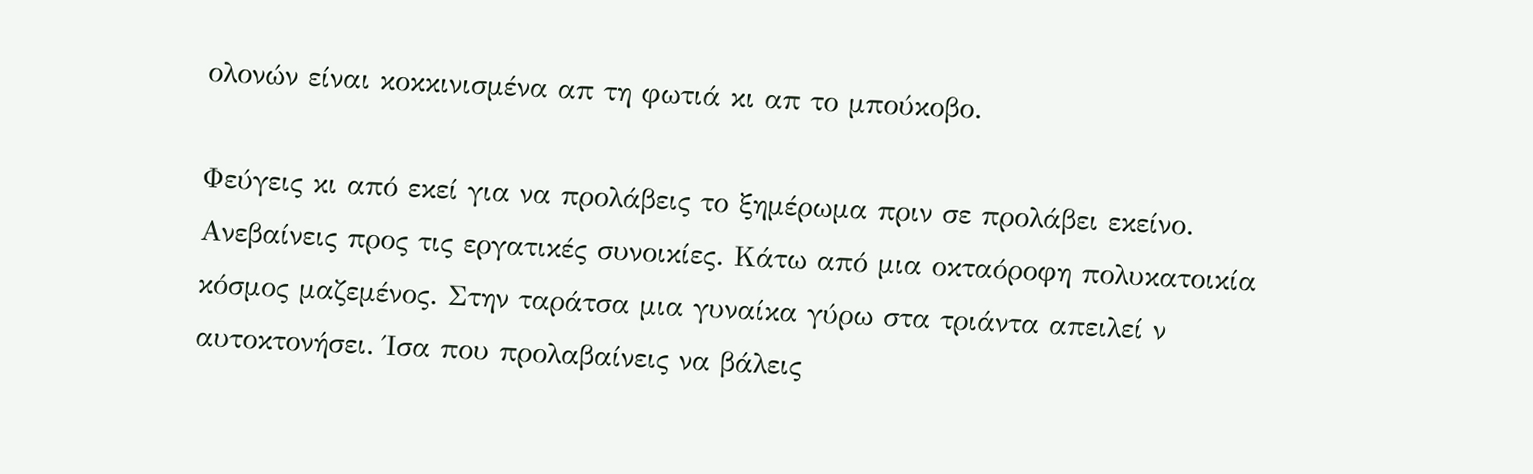ολονών είναι κοκκινισμένα απ τη φωτιά κι απ το μπούκοβο.

Φεύγεις κι από εκεί για να προλάβεις το ξημέρωμα πριν σε προλάβει εκείνο. Ανεβαίνεις προς τις εργατικές συνοικίες. Κάτω από μια οκταόροφη πολυκατοικία κόσμος μαζεμένος. Στην ταράτσα μια γυναίκα γύρω στα τριάντα απειλεί ν αυτοκτονήσει. Ίσα που προλαβαίνεις να βάλεις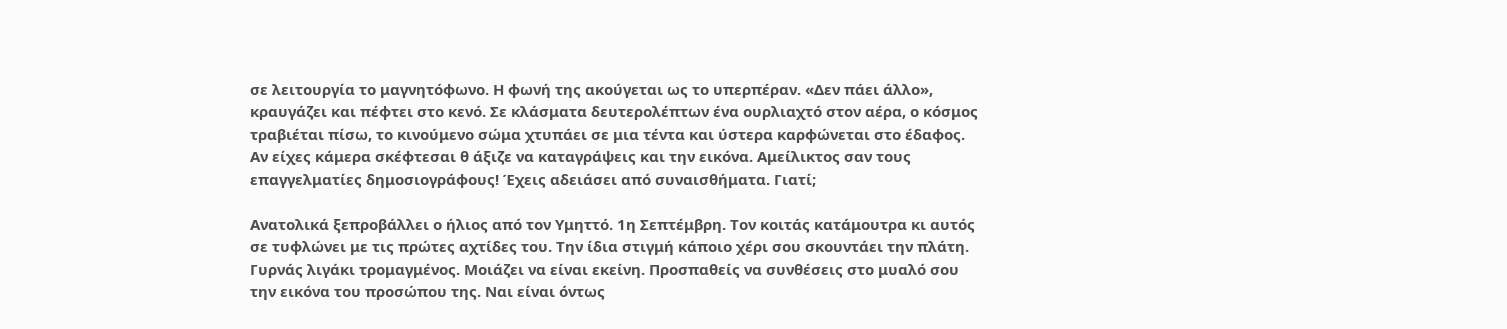σε λειτουργία το μαγνητόφωνο. Η φωνή της ακούγεται ως το υπερπέραν. «Δεν πάει άλλο», κραυγάζει και πέφτει στο κενό. Σε κλάσματα δευτερολέπτων ένα ουρλιαχτό στον αέρα, ο κόσμος τραβιέται πίσω, το κινούμενο σώμα χτυπάει σε μια τέντα και ύστερα καρφώνεται στο έδαφος. Αν είχες κάμερα σκέφτεσαι θ άξιζε να καταγράψεις και την εικόνα. Αμείλικτος σαν τους επαγγελματίες δημοσιογράφους! Έχεις αδειάσει από συναισθήματα. Γιατί;

Ανατολικά ξεπροβάλλει ο ήλιος από τον Υμηττό. 1η Σεπτέμβρη. Τον κοιτάς κατάμουτρα κι αυτός σε τυφλώνει με τις πρώτες αχτίδες του. Την ίδια στιγμή κάποιο χέρι σου σκουντάει την πλάτη. Γυρνάς λιγάκι τρομαγμένος. Μοιάζει να είναι εκείνη. Προσπαθείς να συνθέσεις στο μυαλό σου την εικόνα του προσώπου της. Ναι είναι όντως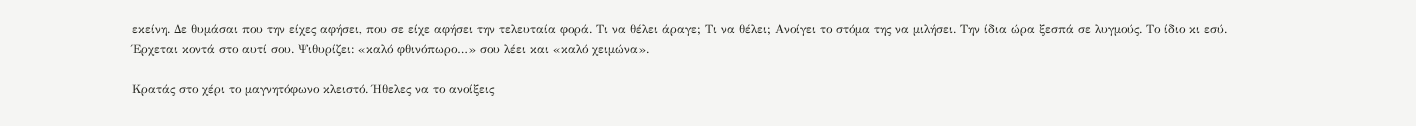εκείνη. Δε θυμάσαι που την είχες αφήσει, που σε είχε αφήσει την τελευταία φορά. Τι να θέλει άραγε; Τι να θέλει; Ανοίγει το στόμα της να μιλήσει. Την ίδια ώρα ξεσπά σε λυγμούς. Το ίδιο κι εσύ. Έρχεται κοντά στο αυτί σου. Ψιθυρίζει: «καλό φθινόπωρο…» σου λέει και «καλό χειμώνα».

Κρατάς στο χέρι το μαγνητόφωνο κλειστό. Ήθελες να το ανοίξεις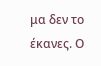μα δεν το έκανες. Ο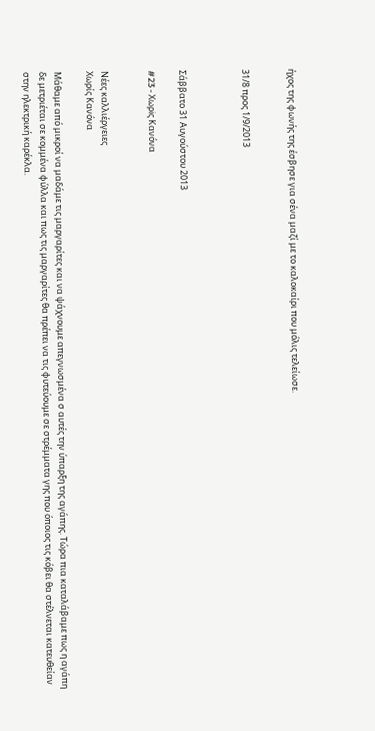ήχος της φωνής της έσβησε για σένα μαζί με το καλοκαίρι που μόλις τελείωσε.


31/8 προς 1/9/2013



Σάββατο 31 Αυγούστου 2013

#23 - Xωρiς Kανόνα


Νέες καλλιέργειες
Χωρίς Κανόνα

Μάθαμε από μικροί να μαδάμε τις μαργαρίτες και να ψάχνουμε απεγνωσμένα σ αυτές την ύπαρξη της αγάπης. Τώρα πια καταλάβαμε πως η αγάπη δε μετριέται σε κομμένα φύλλα και πως τις μαργαρίτες θα πρέπει να τις φυτεύουμε σε στρέμματα γης που όποιος τις κόβει θα στέλνεται κατευθείαν στην ηλεκτρική καρέκλα.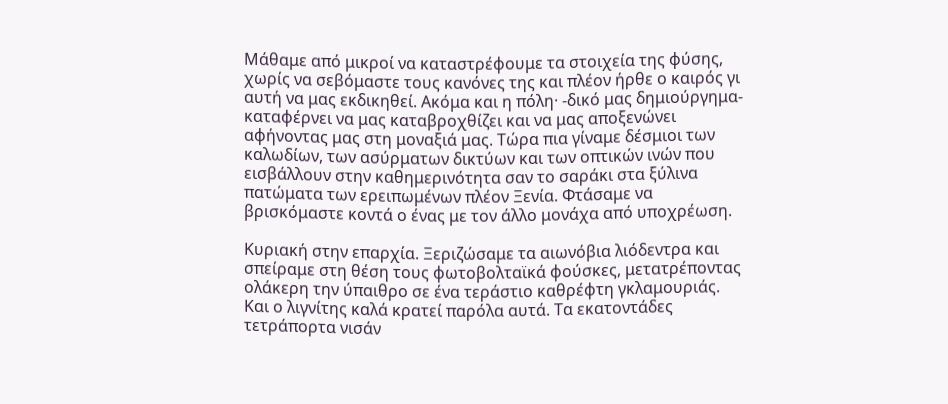Μάθαμε από μικροί να καταστρέφουμε τα στοιχεία της φύσης, χωρίς να σεβόμαστε τους κανόνες της και πλέον ήρθε ο καιρός γι αυτή να μας εκδικηθεί. Ακόμα και η πόλη· -δικό μας δημιούργημα- καταφέρνει να μας καταβροχθίζει και να μας αποξενώνει αφήνοντας μας στη μοναξιά μας. Τώρα πια γίναμε δέσμιοι των καλωδίων, των ασύρματων δικτύων και των οπτικών ινών που εισβάλλουν στην καθημερινότητα σαν το σαράκι στα ξύλινα πατώματα των ερειπωμένων πλέον Ξενία. Φτάσαμε να βρισκόμαστε κοντά ο ένας με τον άλλο μονάχα από υποχρέωση.

Κυριακή στην επαρχία. Ξεριζώσαμε τα αιωνόβια λιόδεντρα και σπείραμε στη θέση τους φωτοβολταϊκά φούσκες, μετατρέποντας ολάκερη την ύπαιθρο σε ένα τεράστιο καθρέφτη γκλαμουριάς. Και ο λιγνίτης καλά κρατεί παρόλα αυτά. Τα εκατοντάδες τετράπορτα νισάν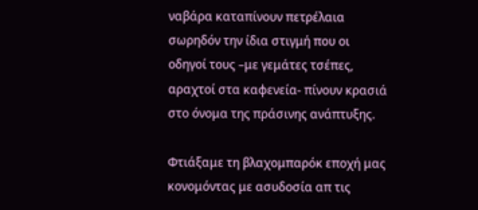ναβάρα καταπίνουν πετρέλαια σωρηδόν την ίδια στιγμή που οι οδηγοί τους –με γεμάτες τσέπες, αραχτοί στα καφενεία- πίνουν κρασιά στο όνομα της πράσινης ανάπτυξης.

Φτιάξαμε τη βλαχομπαρόκ εποχή μας κονομόντας με ασυδοσία απ τις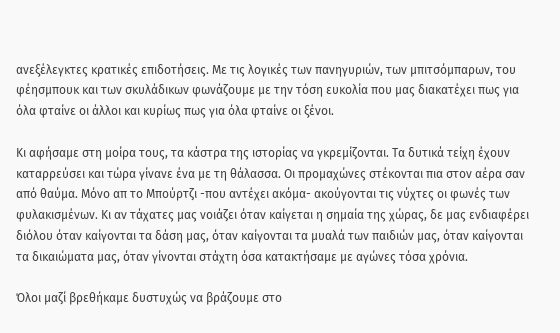ανεξέλεγκτες κρατικές επιδοτήσεις. Με τις λογικές των πανηγυριών, των μπιτσόμπαρων, του φέησμπουκ και των σκυλάδικων φωνάζουμε με την τόση ευκολία που μας διακατέχει πως για όλα φταίνε οι άλλοι και κυρίως πως για όλα φταίνε οι ξένοι.

Κι αφήσαμε στη μοίρα τους, τα κάστρα της ιστορίας να γκρεμίζονται. Τα δυτικά τείχη έχουν καταρρεύσει και τώρα γίνανε ένα με τη θάλασσα. Οι προμαχώνες στέκονται πια στον αέρα σαν από θαύμα. Μόνο απ το Μπούρτζι -που αντέχει ακόμα- ακούγονται τις νύχτες οι φωνές των φυλακισμένων. Κι αν τάχατες μας νοιάζει όταν καίγεται η σημαία της χώρας, δε μας ενδιαφέρει διόλου όταν καίγονται τα δάση μας, όταν καίγονται τα μυαλά των παιδιών μας, όταν καίγονται τα δικαιώματα μας, όταν γίνονται στάχτη όσα κατακτήσαμε με αγώνες τόσα χρόνια.

Όλοι μαζί βρεθήκαμε δυστυχώς να βράζουμε στο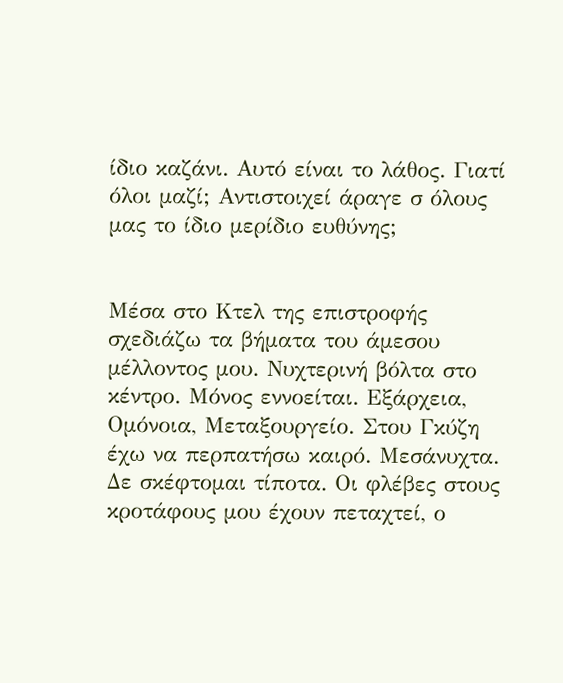ίδιο καζάνι. Αυτό είναι το λάθος. Γιατί όλοι μαζί; Αντιστοιχεί άραγε σ όλους μας το ίδιο μερίδιο ευθύνης;


Μέσα στο Κτελ της επιστροφής σχεδιάζω τα βήματα του άμεσου μέλλοντος μου. Νυχτερινή βόλτα στο κέντρο. Μόνος εννοείται. Εξάρχεια, Ομόνοια, Μεταξουργείο. Στου Γκύζη έχω να περπατήσω καιρό. Μεσάνυχτα. Δε σκέφτομαι τίποτα. Οι φλέβες στους κροτάφους μου έχουν πεταχτεί, ο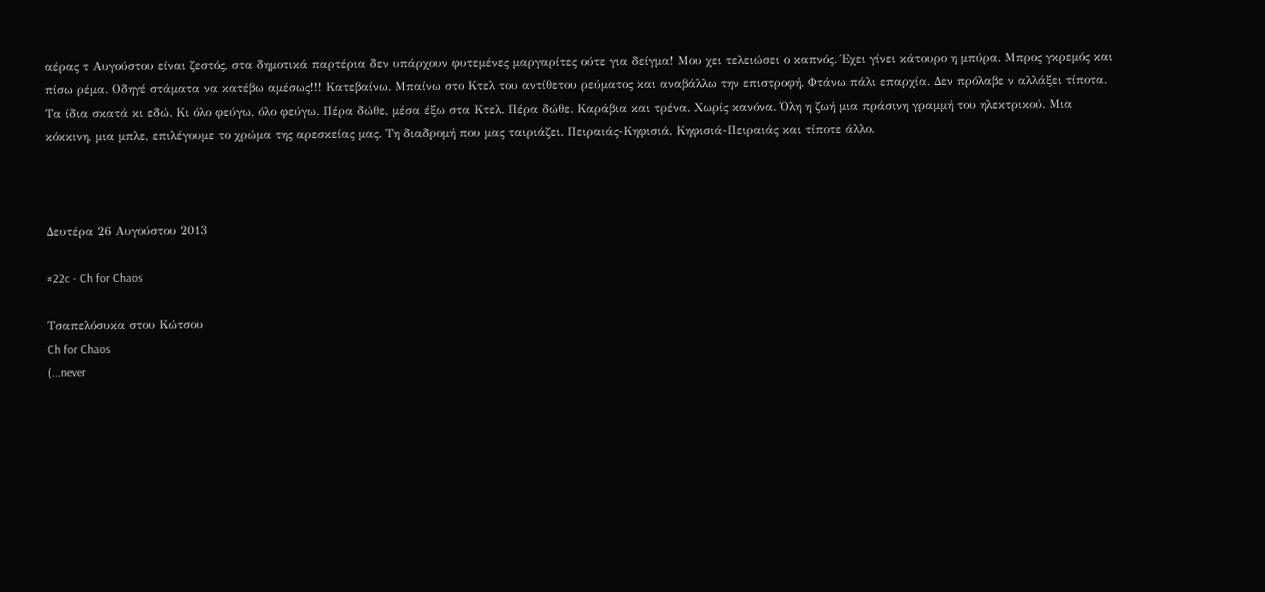αέρας τ Αυγούστου είναι ζεστός, στα δημοτικά παρτέρια δεν υπάρχουν φυτεμένες μαργαρίτες ούτε για δείγμα! Μου χει τελειώσει ο καπνός. Έχει γίνει κάτουρο η μπύρα. Μπρος γκρεμός και πίσω ρέμα. Οδηγέ στάματα να κατέβω αμέσως!!! Κατεβαίνω. Μπαίνω στο Κτελ του αντίθετου ρεύματος και αναβάλλω την επιστροφή. Φτάνω πάλι επαρχία. Δεν πρόλαβε ν αλλάξει τίποτα. Τα ίδια σκατά κι εδώ. Κι όλο φεύγω, όλο φεύγω. Πέρα δώθε, μέσα έξω στα Κτελ. Πέρα δώθε. Καράβια και τρένα. Χωρίς κανόνα. Όλη η ζωή μια πράσινη γραμμή του ηλεκτρικού. Μια κόκκινη, μια μπλε, επιλέγουμε το χρώμα της αρεσκείας μας. Τη διαδρομή που μας ταιριάζει. Πειραιάς-Κηφισιά, Κηφισιά-Πειραιάς και τίποτε άλλο.



Δευτέρα 26 Αυγούστου 2013

#22c - Ch for Chaos

Τσαπελόσυκα στου Κώτσου
Ch for Chaos
(...never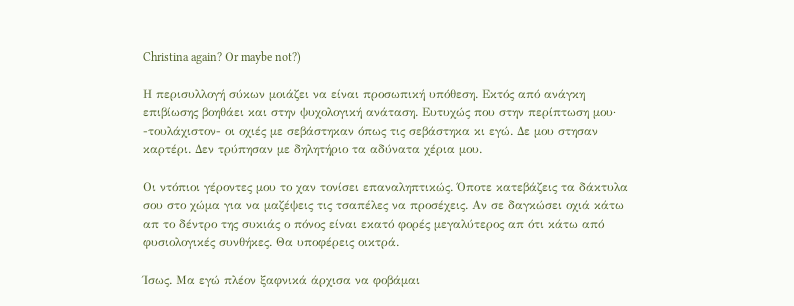Christina again? Οr maybe not?)

Η περισυλλογή σύκων μοιάζει να είναι προσωπική υπόθεση. Εκτός από ανάγκη επιβίωσης βοηθάει και στην ψυχολογική ανάταση. Ευτυχώς που στην περίπτωση μου· -τουλάχιστον- οι οχιές με σεβάστηκαν όπως τις σεβάστηκα κι εγώ. Δε μου στησαν καρτέρι. Δεν τρύπησαν με δηλητήριο τα αδύνατα χέρια μου.

Οι ντόπιοι γέροντες μου το χαν τονίσει επαναληπτικώς. Όποτε κατεβάζεις τα δάκτυλα σου στο χώμα για να μαζέψεις τις τσαπέλες να προσέχεις. Αν σε δαγκώσει οχιά κάτω απ το δέντρο της συκιάς ο πόνος είναι εκατό φορές μεγαλύτερος απ ότι κάτω από φυσιολογικές συνθήκες. Θα υποφέρεις οικτρά.

Ίσως. Μα εγώ πλέον ξαφνικά άρχισα να φοβάμαι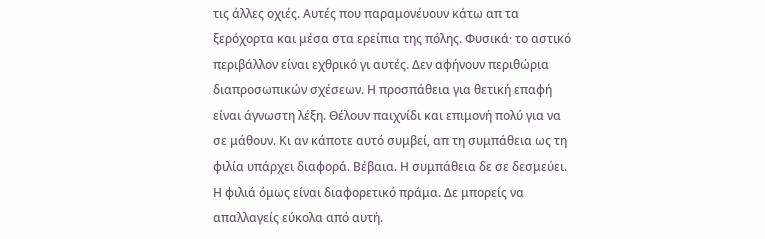τις άλλες οχιές. Αυτές που παραμονέυουν κάτω απ τα ξερόχορτα και μέσα στα ερείπια της πόλης. Φυσικά· το αστικό περιβάλλον είναι εχθρικό γι αυτές. Δεν αφήνουν περιθώρια διαπροσωπικών σχέσεων. Η προσπάθεια για θετική επαφή είναι άγνωστη λέξη. Θέλουν παιχνίδι και επιμονή πολύ για να σε μάθουν. Κι αν κάποτε αυτό συμβεί, απ τη συμπάθεια ως τη φιλία υπάρχει διαφορά. Βέβαια. Η συμπάθεια δε σε δεσμεύει. Η φιλιά όμως είναι διαφορετικό πράμα. Δε μπορείς να απαλλαγείς εύκολα από αυτή.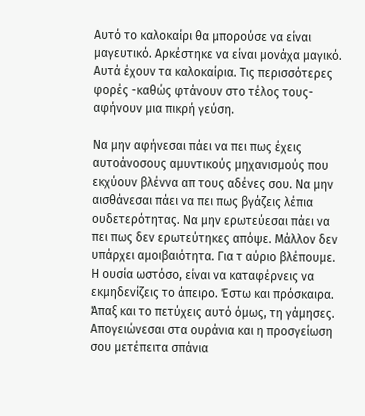Αυτό το καλοκαίρι θα μπορούσε να είναι μαγευτικό. Αρκέστηκε να είναι μονάχα μαγικό. Αυτά έχουν τα καλοκαίρια. Τις περισσότερες φορές -καθώς φτάνουν στο τέλος τους- αφήνουν μια πικρή γεύση.

Να μην αφήνεσαι πάει να πει πως έχεις αυτοάνοσους αμυντικούς μηχανισμούς που εκχύουν βλέννα απ τους αδένες σου. Να μην αισθάνεσαι πάει να πει πως βγάζεις λέπια ουδετερότητας. Να μην ερωτεύεσαι πάει να πει πως δεν ερωτεύτηκες απόψε. Μάλλον δεν υπάρχει αμοιβαιότητα. Για τ αύριο βλέπουμε. Η ουσία ωστόσο, είναι να καταφέρνεις να εκμηδενίζεις το άπειρο. Έστω και πρόσκαιρα. Άπαξ και το πετύχεις αυτό όμως, τη γάμησες. Απογειώνεσαι στα ουράνια και η προσγείωση σου μετέπειτα σπάνια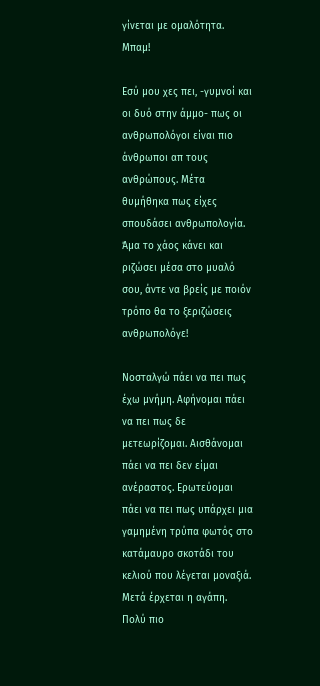γίνεται με ομαλότητα. Μπαμ!

Εσύ μου χες πει, -γυμνοί και οι δυό στην άμμο- πως οι ανθρωπολόγοι είναι πιο άνθρωποι απ τους ανθρώπους. Μέτα θυμήθηκα πως είχες σπουδάσει ανθρωπολογία. Άμα το χάος κάνει και ριζώσει μέσα στο μυαλό σου, άντε να βρείς με ποιόν τρόπο θα το ξεριζώσεις ανθρωπολόγε!

Νοσταλγώ πάει να πει πως έχω μνήμη. Αφήνομαι πάει να πει πως δε μετεωρίζομαι. Αισθάνομαι πάει να πει δεν είμαι ανέραστος. Ερωτεύομαι πάει να πει πως υπάρχει μια γαμημένη τρύπα φωτός στο κατάμαυρο σκοτάδι του κελιού που λέγεται μοναξιά. Μετά έρχεται η αγάπη. Πολύ πιο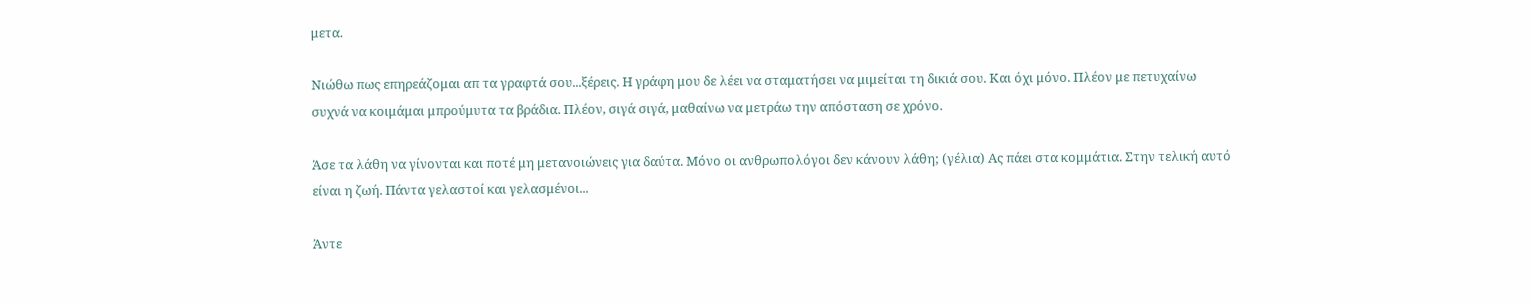μετα.

Νιώθω πως επηρεάζομαι απ τα γραφτά σου...ξέρεις. Η γράφη μου δε λέει να σταματήσει να μιμείται τη δικιά σου. Και όχι μόνο. Πλέον με πετυχαίνω συχνά να κοιμάμαι μπρούμυτα τα βράδια. Πλέον, σιγά σιγά, μαθαίνω να μετράω την απόσταση σε χρόνο.

Άσε τα λάθη να γίνονται και ποτέ μη μετανοιώνεις για δαύτα. Μόνο οι ανθρωπολόγοι δεν κάνουν λάθη; (γέλια) Ας πάει στα κομμάτια. Στην τελική αυτό είναι η ζωή. Πάντα γελαστοί και γελασμένοι...

Άντε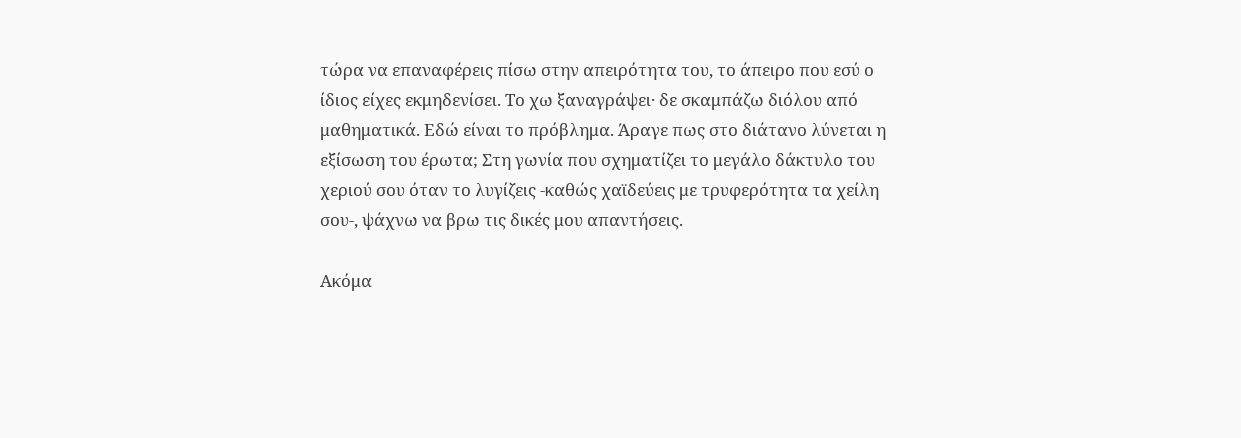τώρα να επαναφέρεις πίσω στην απειρότητα του, το άπειρο που εσύ ο ίδιος είχες εκμηδενίσει. Το χω ξαναγράψει· δε σκαμπάζω διόλου από μαθηματικά. Εδώ είναι το πρόβλημα. Άραγε πως στο διάτανο λύνεται η εξίσωση του έρωτα; Στη γωνία που σχηματίζει το μεγάλο δάκτυλο του χεριού σου όταν το λυγίζεις -καθώς χαϊδεύεις με τρυφερότητα τα χείλη σου-, ψάχνω να βρω τις δικές μου απαντήσεις.

Ακόμα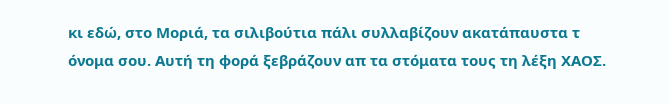κι εδώ, στο Μοριά, τα σιλιβούτια πάλι συλλαβίζουν ακατάπαυστα τ όνομα σου. Αυτή τη φορά ξεβράζουν απ τα στόματα τους τη λέξη ΧΑΟΣ.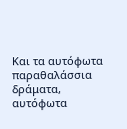Και τα αυτόφωτα παραθαλάσσια δράματα, αυτόφωτα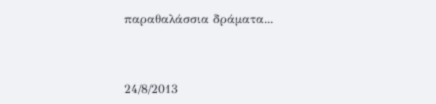παραθαλάσσια δράματα...



24/8/2013